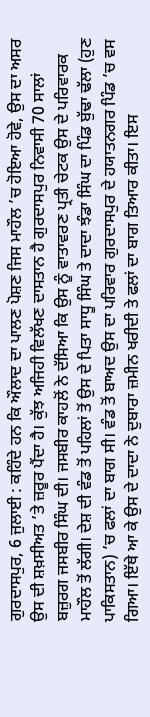ਗੁਰਦਾਸਪੁਰ, 6 ਜੁਲਾਈ : ਕਹਿੰਦੇ ਹਨ ਕਿ ਔਲਾਦ ਦਾ ਪਾਲਣ ਪੋਸ਼ਣ ਜਿਸ ਮਾਹੌਲ ’ਚ ਹੋਇਆ ਹੋਵੇ, ਉਸ ਦਾ ਅਸਰ ਉਸ ਦੀ ਸ਼ਖ਼ਸੀਅਤ ’ਤੇ ਜ਼ਰੂਰ ਪੈਂਦਾ ਹੈ। ਕੁੱਝ ਅਜਿਹੀ ਵਿਲੱਖਣ ਦਾਸਤਾਨ ਹੈ ਗੁਰਦਾਸਪੁਰ ਨਿਵਾਸੀ 70 ਸਾਲਾਂ ਬਜ਼ੁਰਗ ਜਸਬੀਰ ਸਿੰਘ ਦੀ। ਜਸਬੀਰ ਕਾਹਲੋਂ ਨੇ ਦੱਸਿਆ ਕਿ ਉਸ ਨੂੰ ਵਾਤਾਵਰਣ ਪ੍ਰਤੀ ਚੇਟਕ ਉਸ ਦੇ ਪਰਿਵਾਰਕ ਮਾਹੌਲ ਤੋਂ ਲੱਗੀ। ਦੇਸ਼ ਦੀ ਵੰਡ ਤੋਂ ਪਹਿਲਾਂ ਤੋਂ ਉਸ ਦੇ ਪਿਤਾ ਸਾਧੂ ਸਿੰਘ ਤੇ ਦਾਦਾ ਝੰਡਾ ਸਿੰਘ ਦਾ ਪਿੰਡ ਬੁੱਢਾ ਢੱਲਾ (ਹੁਣ ਪਾਕਿਸਤਾਨ) ’ਚ ਫਲਾਂ ਦਾ ਬਾਗ ਸੀ। ਵੰਡ ਤੋਂ ਬਾਅਦ ਉਸ ਦਾ ਪਰਿਵਾਰ ਗੁਰਦਾਸਪੁਰ ਦੇ ਹਯਾਤਨਗਰ ਪਿੰਡ ’ਚ ਵਸ ਗਿਆ। ਇੱਥੇ ਆ ਕੇ ਉਸ ਦੇ ਦਾਦਾ ਨੇ ਦੁਬਾਰਾ ਜ਼ਮੀਨ ਖਰੀਦੀ ਤੇ ਫਲਾਂ ਦਾ ਬਾਗ ਤਿਆਰ ਕੀਤਾ। ਇਸ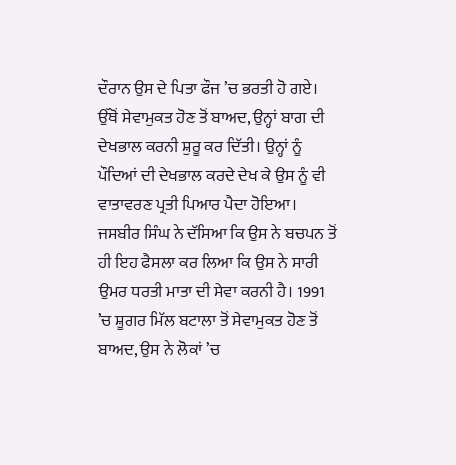ਦੌਰਾਨ ਉਸ ਦੇ ਪਿਤਾ ਫੌਜ ’ਚ ਭਰਤੀ ਹੋ ਗਏ। ਉੱਥੋਂ ਸੇਵਾਮੁਕਤ ਹੋਣ ਤੋਂ ਬਾਅਦ, ਉਨ੍ਹਾਂ ਬਾਗ ਦੀ ਦੇਖਭਾਲ ਕਰਨੀ ਸ਼ੁਰੂ ਕਰ ਦਿੱਤੀ। ਉਨ੍ਹਾਂ ਨੂੰ ਪੌਦਿਆਂ ਦੀ ਦੇਖਭਾਲ ਕਰਦੇ ਦੇਖ ਕੇ ਉਸ ਨੂੰ ਵੀ ਵਾਤਾਵਰਣ ਪ੍ਰਤੀ ਪਿਆਰ ਪੈਦਾ ਹੋਇਆ। ਜਸਬੀਰ ਸਿੰਘ ਨੇ ਦੱਸਿਆ ਕਿ ਉਸ ਨੇ ਬਚਪਨ ਤੋਂ ਹੀ ਇਹ ਫੈਸਲਾ ਕਰ ਲਿਆ ਕਿ ਉਸ ਨੇ ਸਾਰੀ ਉਮਰ ਧਰਤੀ ਮਾਤਾ ਦੀ ਸੇਵਾ ਕਰਨੀ ਹੈ। 1991 ’ਚ ਸ਼ੂਗਰ ਮਿੱਲ ਬਟਾਲਾ ਤੋਂ ਸੇਵਾਮੁਕਤ ਹੋਣ ਤੋਂ ਬਾਅਦ, ਉਸ ਨੇ ਲੋਕਾਂ ’ਚ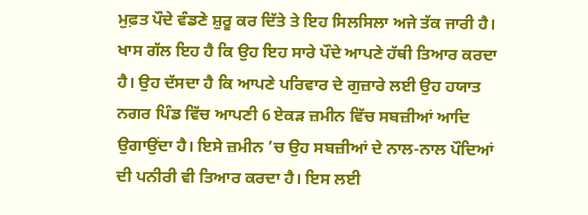ਮੁਫ਼ਤ ਪੌਦੇ ਵੰਡਣੇ ਸ਼ੁਰੂ ਕਰ ਦਿੱਤੇ ਤੇ ਇਹ ਸਿਲਸਿਲਾ ਅਜੇ ਤੱਕ ਜਾਰੀ ਹੈ। ਖਾਸ ਗੱਲ ਇਹ ਹੈ ਕਿ ਉਹ ਇਹ ਸਾਰੇ ਪੌਦੇ ਆਪਣੇ ਹੱਥੀ ਤਿਆਰ ਕਰਦਾ ਹੈ। ਉਹ ਦੱਸਦਾ ਹੈ ਕਿ ਆਪਣੇ ਪਰਿਵਾਰ ਦੇ ਗੁਜ਼ਾਰੇ ਲਈ ਉਹ ਹਯਾਤ ਨਗਰ ਪਿੰਡ ਵਿੱਚ ਆਪਣੀ 6 ਏਕੜ ਜ਼ਮੀਨ ਵਿੱਚ ਸਬਜ਼ੀਆਂ ਆਦਿ ਉਗਾਉਂਦਾ ਹੈ। ਇਸੇ ਜ਼ਮੀਨ ’ਚ ਉਹ ਸਬਜ਼ੀਆਂ ਦੇ ਨਾਲ-ਨਾਲ ਪੌਦਿਆਂ ਦੀ ਪਨੀਰੀ ਵੀ ਤਿਆਰ ਕਰਦਾ ਹੈ। ਇਸ ਲਈ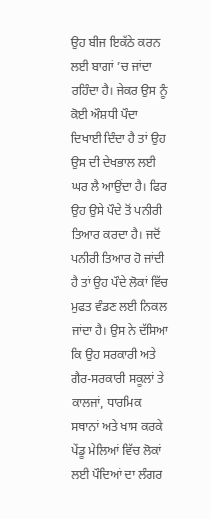ਉਹ ਬੀਜ ਇਕੱਠੇ ਕਰਨ ਲਈ ਬਾਗਾਂ ’ਚ ਜਾਂਦਾ ਰਹਿੰਦਾ ਹੈ। ਜੇਕਰ ਉਸ ਨੂੰ ਕੋਈ ਔਸ਼ਧੀ ਪੌਦਾ ਦਿਖਾਈ ਦਿੰਦਾ ਹੈ ਤਾਂ ਉਹ ਉਸ ਦੀ ਦੇਖਭਾਲ ਲਈ ਘਰ ਲੈ ਆਉਂਦਾ ਹੈ। ਫਿਰ ਉਹ ਉਸੇ ਪੌਦੇ ਤੋਂ ਪਨੀਰੀ ਤਿਆਰ ਕਰਦਾ ਹੈ। ਜਦੋਂ ਪਨੀਰੀ ਤਿਆਰ ਹੋ ਜਾਂਦੀ ਹੈ ਤਾਂ ਉਹ ਪੌਦੇ ਲੋਕਾਂ ਵਿੱਚ ਮੁਫਤ ਵੰਡਣ ਲਈ ਨਿਕਲ ਜਾਂਦਾ ਹੈ। ਉਸ ਨੇ ਦੱਸਿਆ ਕਿ ਉਹ ਸਰਕਾਰੀ ਅਤੇ ਗੈਰ-ਸਰਕਾਰੀ ਸਕੂਲਾਂ ਤੇ ਕਾਲਜਾਂ, ਧਾਰਮਿਕ ਸਥਾਨਾਂ ਅਤੇ ਖਾਸ ਕਰਕੇ ਪੇਂਡੂ ਮੇਲਿਆਂ ਵਿੱਚ ਲੋਕਾਂ ਲਈ ਪੌਦਿਆਂ ਦਾ ਲੰਗਰ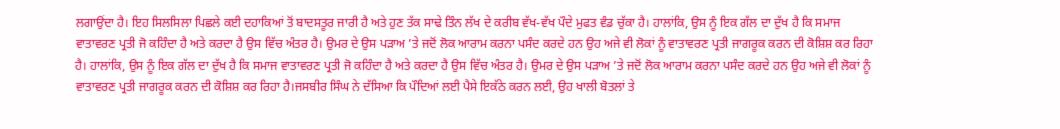ਲਗਾਉਂਦਾ ਹੈ। ਇਹ ਸਿਲਸਿਲਾ ਪਿਛਲੇ ਕਈ ਦਹਾਕਿਆਂ ਤੋਂ ਬਾਦਸਤੂਰ ਜਾਰੀ ਹੈ ਅਤੇ ਹੁਣ ਤੱਕ ਸਾਢੇ ਤਿੰਨ ਲੱਖ ਦੇ ਕਰੀਬ ਵੱਖ-ਵੱਖ ਪੌਦੇ ਮੁਫਤ ਵੰਡ ਚੁੱਕਾ ਹੈ। ਹਾਲਾਂਕਿ, ਉਸ ਨੂੰ ਇਕ ਗੱਲ ਦਾ ਦੁੱਖ ਹੈ ਕਿ ਸਮਾਜ ਵਾਤਾਵਰਣ ਪ੍ਰਤੀ ਜੋ ਕਹਿੰਦਾ ਹੈ ਅਤੇ ਕਰਦਾ ਹੈ ਉਸ ਵਿੱਚ ਅੰਤਰ ਹੈ। ਉਮਰ ਦੇ ਉਸ ਪੜਾਅ ’ਤੇ ਜਦੋਂ ਲੋਕ ਆਰਾਮ ਕਰਨਾ ਪਸੰਦ ਕਰਦੇ ਹਨ ਉਹ ਅਜੇ ਵੀ ਲੋਕਾਂ ਨੂੰ ਵਾਤਾਵਰਣ ਪ੍ਰਤੀ ਜਾਗਰੂਕ ਕਰਨ ਦੀ ਕੋਸ਼ਿਸ਼ ਕਰ ਰਿਹਾ ਹੈ। ਹਾਲਾਂਕਿ, ਉਸ ਨੂੰ ਇਕ ਗੱਲ ਦਾ ਦੁੱਖ ਹੈ ਕਿ ਸਮਾਜ ਵਾਤਾਵਰਣ ਪ੍ਰਤੀ ਜੋ ਕਹਿੰਦਾ ਹੈ ਅਤੇ ਕਰਦਾ ਹੈ ਉਸ ਵਿੱਚ ਅੰਤਰ ਹੈ। ਉਮਰ ਦੇ ਉਸ ਪੜਾਅ ’ਤੇ ਜਦੋਂ ਲੋਕ ਆਰਾਮ ਕਰਨਾ ਪਸੰਦ ਕਰਦੇ ਹਨ ਉਹ ਅਜੇ ਵੀ ਲੋਕਾਂ ਨੂੰ ਵਾਤਾਵਰਣ ਪ੍ਰਤੀ ਜਾਗਰੂਕ ਕਰਨ ਦੀ ਕੋਸ਼ਿਸ਼ ਕਰ ਰਿਹਾ ਹੈ।ਜਸਬੀਰ ਸਿੰਘ ਨੇ ਦੱਸਿਆ ਕਿ ਪੌਦਿਆਂ ਲਈ ਪੈਸੇ ਇਕੱਠੇ ਕਰਨ ਲਈ, ਉਹ ਖਾਲੀ ਬੋਤਲਾਂ ਤੇ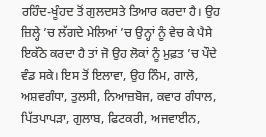ਰਹਿੰਦ-ਖੂੰਹਦ ਤੋਂ ਗੁਲਦਸਤੇ ਤਿਆਰ ਕਰਦਾ ਹੈ। ਉਹ ਜ਼ਿਲ੍ਹੇ ’ਚ ਲੱਗਦੇ ਮੇਲਿਆਂ ’ਚ ਉਨ੍ਹਾਂ ਨੂੰ ਵੇਚ ਕੇ ਪੈਸੇ ਇਕੱਠੇ ਕਰਦਾ ਹੈ ਤਾਂ ਜੋ ਉਹ ਲੋਕਾਂ ਨੂੰ ਮੁਫ਼ਤ ’ਚ ਪੌਦੇ ਵੰਡ ਸਕੇ। ਇਸ ਤੋਂ ਇਲਾਵਾ, ਉਹ ਨਿੰਮ, ਗਾਲੋ, ਅਸ਼ਵਗੰਧਾ, ਤੁਲਸੀ, ਨਿਆਜ਼ਬੋਜ, ਕਵਾਰ ਗੰਧਾਲ, ਪਿੱਤਪਾਪੜਾ, ਗੁਲਾਬ, ਫਿਟਕਰੀ, ਅਜਵਾਈਨ,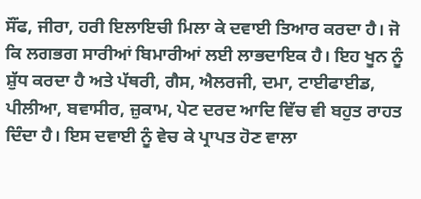ਸੌਂਫ, ਜੀਰਾ, ਹਰੀ ਇਲਾਇਚੀ ਮਿਲਾ ਕੇ ਦਵਾਈ ਤਿਆਰ ਕਰਦਾ ਹੈ। ਜੋ ਕਿ ਲਗਭਗ ਸਾਰੀਆਂ ਬਿਮਾਰੀਆਂ ਲਈ ਲਾਭਦਾਇਕ ਹੈ। ਇਹ ਖੂਨ ਨੂੰ ਸ਼ੁੱਧ ਕਰਦਾ ਹੈ ਅਤੇ ਪੱਥਰੀ, ਗੈਸ, ਐਲਰਜੀ, ਦਮਾ, ਟਾਈਫਾਈਡ, ਪੀਲੀਆ, ਬਵਾਸੀਰ, ਜ਼ੁਕਾਮ, ਪੇਟ ਦਰਦ ਆਦਿ ਵਿੱਚ ਵੀ ਬਹੁਤ ਰਾਹਤ ਦਿੰਦਾ ਹੈ। ਇਸ ਦਵਾਈ ਨੂੰ ਵੇਚ ਕੇ ਪ੍ਰਾਪਤ ਹੋਣ ਵਾਲਾ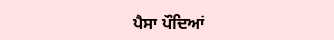ਪੈਸਾ ਪੌਦਿਆਂ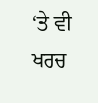‘ਤੇ ਵੀ ਖਰਚ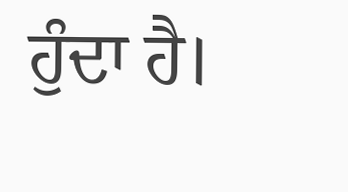ਹੁੰਦਾ ਹੈ।